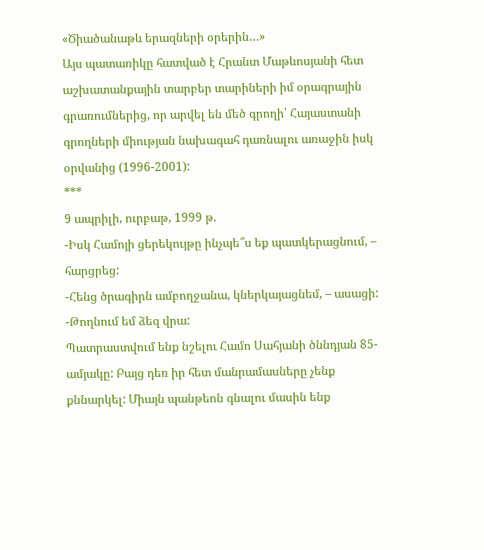«Ծիածանաթև երազների օրերին…»
Այս պատառիկը հատված է Հրանտ Մաթևոսյանի հետ աշխատանքային տարբեր տարիների իմ օրագրային գրառումներից, որ արվել են մեծ գրողի՝ Հայաստանի գրողների միության նախագահ դառնալու առաջին իսկ օրվանից (1996-2001):
***
9 ապրիլի, ուրբաթ, 1999 թ.
-Իսկ Համոյի ցերեկույթը ինչպե՞ս եք պատկերացնում, – հարցրեց:
-Հենց ծրագիրն ամբողջանա, կներկայացնեմ, – ասացի:
-Թողնում եմ ձեզ վրա:
Պատրաստվում ենք նշելու Համո Սահյանի ծննդյան 85-ամյակը: Բայց դեռ իր հետ մանրամասները չենք քննարկել: Միայն պանթեոն գնալու մասին ենք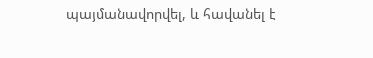պայմանավորվել, և հավանել է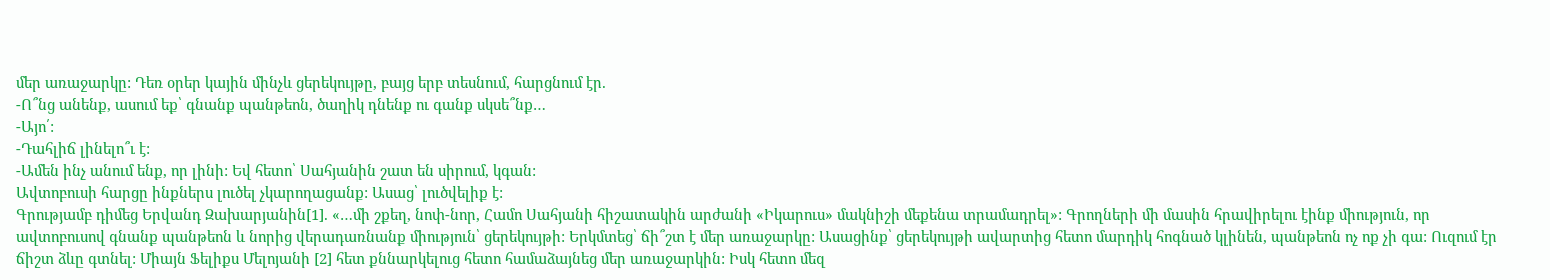մեր առաջարկը: Դեռ օրեր կային մինչև ցերեկույթը, բայց երբ տեսնում, հարցնում էր.
-Ո՞նց անենք, ասում եք՝ գնանք պանթեոն, ծաղիկ դնենք ու գանք սկսե՞նք…
-Այո՛:
-Դահլիճ լինելո՞ւ է:
-Ամեն ինչ անում ենք, որ լինի: Եվ հետո՝ Սահյանին շատ են սիրում, կգան:
Ավտոբուսի հարցը ինքներս լուծել չկարողացանք: Ասաց՝ լուծվելիք է:
Գրությամբ դիմեց Երվանդ Զախարյանին[1]. «…մի շքեղ, նոփ-նոր, Համո Սահյանի հիշատակին արժանի «Իկարուս» մակնիշի մեքենա տրամադրել»: Գրողների մի մասին հրավիրելու էինք միություն, որ ավտոբուսով գնանք պանթեոն և նորից վերադառնանք միություն՝ ցերեկույթի: Երկմտեց՝ ճի՞շտ է մեր առաջարկը: Ասացինք՝ ցերեկույթի ավարտից հետո մարդիկ հոգնած կլինեն, պանթեոն ոչ ոք չի գա: Ուզում էր ճիշտ ձևը գտնել: Միայն Ֆելիքս Մելոյանի [2] հետ քննարկելուց հետո համաձայնեց մեր առաջարկին: Իսկ հետո մեզ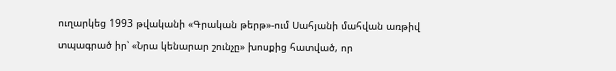ուղարկեց 1993 թվականի «Գրական թերթ»-ում Սահյանի մահվան առթիվ տպագրած իր՝ «Նրա կենարար շունչը» խոսքից հատված, որ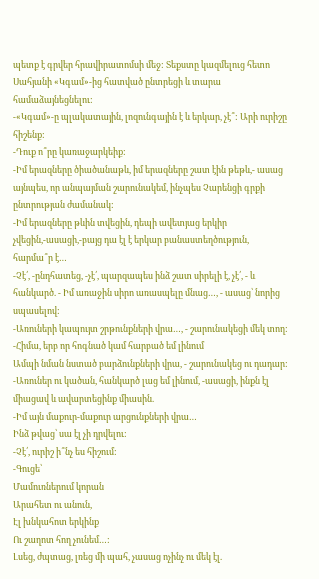պետք է գրվեր հրավիրատոմսի մեջ: Տեքստը կազմելուց հետո Սահյանի «Կգամ»-ից հատված ընտրեցի և տարա համաձայնեցնելու:
-«Կգամ»-ը պլակատային, լոզունգային է և երկար, չէ՞: Արի ուրիշը հիշենք:
-Դուք ո՞րը կառաջարկեիք:
-Իմ երազները ծիածանաթև, իմ երազները շատ էին թեթև,- ասաց այնպես, որ անպայման շարունակեմ, ինչպես Չարենցի գրքի ընտրության ժամանակ:
-Իմ երազները թևին տվեցին, դեպի ավետյաց երկիր չվեցին,-ասացի,-բայց դա էլ է երկար բանաստեղծություն, հարմա՞ր է…
-Չէ՛, -ընդհատեց, -չէ՛, պարզապես ինձ շատ սիրելի է, չէ՛, - և հանկարծ. - Իմ առաջին սիրո առասպելը մնաց…, - ասաց՝ նորից սպասելով:
-Առուների կապույտ շրթունքների վրա…, - շարունակեցի մեկ տող:
-Հիմա, երբ որ հոգնած կամ հարբած եմ լինում
Ամպի նման նստած բարձունքների վրա, - շարունակեց ու դադար:
-Առուներ ու կածան, հանկարծ լաց եմ լինում, -ասացի, ինքն էլ միացավ և ավարտեցինք միասին.
-Իմ այն մաքուր-մաքուր արցունքների վրա…
Ինձ թվաց՝ սա էլ չի դրվելու:
-Չէ՛, ուրիշ ի՞նչ ես հիշում:
-Գուցե՝
Մամուռներում կորան
Արահետ ու անուն,
Էլ խնկահոտ երկինք
Ու շաղոտ հող չունեմ…:
Լսեց, ժպտաց, լռեց մի պահ, չասաց ոչինչ ու մեկ էլ.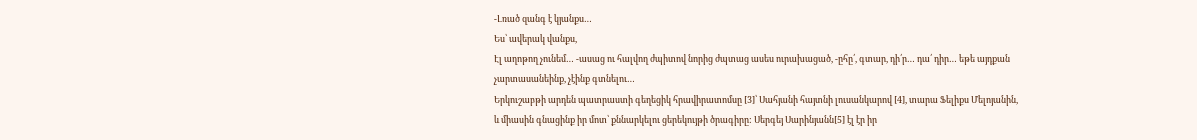-Լռած զանգ է կյանքս…
Ես՝ ավերակ վանքս,
Էլ աղոթող չունեմ… -ասաց ու հալվող ժպիտով նորից ժպտաց ասես ուրախացած, -ըհը՛, գտար, դի՛ր… դա՛ դիր… եթե այդքան չարտասանեինք, չէինք գտնելու…
Երկուշաբթի արդեն պատրաստի գեղեցիկ հրավիրատոմսը [3]՝ Սահյանի հայտնի լուսանկարով [4], տարա Ֆելիքս Մելոյանին, և միասին գնացինք իր մոտ՝ քննարկելու ցերեկույթի ծրագիրը: Սերգեյ Սարինյանն[5] էլ էր իր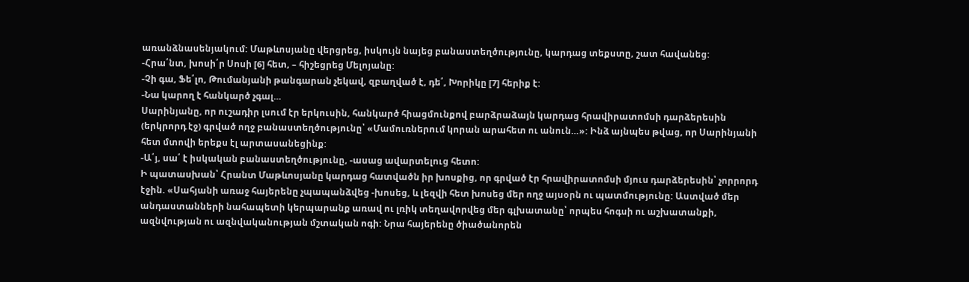առանձնասենյակում: Մաթևոսյանը վերցրեց, իսկույն նայեց բանաստեղծությունը, կարդաց տեքստը, շատ հավանեց:
-Հրա՛նտ, խոսի՛ր Սոսի [6] հետ, – հիշեցրեց Մելոյանը:
-Չի գա, Ֆե՛լո, Թումանյանի թանգարան չեկավ, զբաղված է, դե՛, Խորիկը [7] հերիք է:
-Նա կարող է հանկարծ չգալ…
Սարինյանը, որ ուշադիր լսում էր երկուսին, հանկարծ հիացմունքով բարձրաձայն կարդաց հրավիրատոմսի դարձերեսին (երկրորդ էջ) գրված ողջ բանաստեղծությունը՝ «Մամուռներում կորան արահետ ու անուն…»: Ինձ այնպես թվաց, որ Սարինյանի հետ մտովի երեքս էլ արտասանեցինք:
-Ա՛յ, սա՛ է իսկական բանաստեղծությունը, -ասաց ավարտելուց հետո:
Ի պատասխան՝ Հրանտ Մաթևոսյանը կարդաց հատվածն իր խոսքից, որ գրված էր հրավիրատոմսի մյուս դարձերեսին՝ չորրորդ էջին. «Սահյանի առաջ հայերենը չպապանձվեց -խոսեց, և լեզվի հետ խոսեց մեր ողջ այսօրն ու պատմությունը: Աստված մեր անդաստանների նահապետի կերպարանք առավ ու լռիկ տեղավորվեց մեր գլխատանը՝ որպես հոգսի ու աշխատանքի, ազնվության ու ազնվականության մշտական ոգի: Նրա հայերենը ծիածանորեն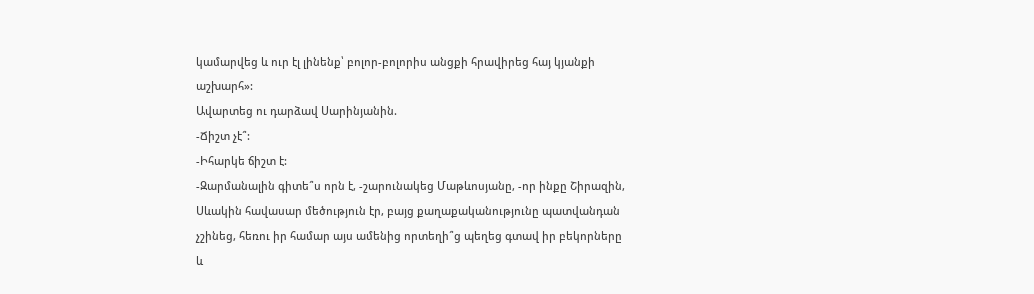կամարվեց և ուր էլ լինենք՝ բոլոր-բոլորիս անցքի հրավիրեց հայ կյանքի աշխարհ»:
Ավարտեց ու դարձավ Սարինյանին.
-Ճիշտ չէ՞:
-Իհարկե ճիշտ է:
-Զարմանալին գիտե՞ս որն է, -շարունակեց Մաթևոսյանը, -որ ինքը Շիրազին, Սևակին հավասար մեծություն էր, բայց քաղաքականությունը պատվանդան չշինեց, հեռու իր համար այս ամենից որտեղի՞ց պեղեց գտավ իր բեկորները և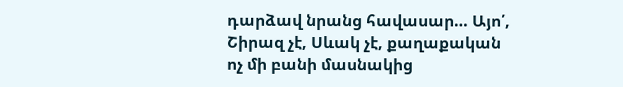դարձավ նրանց հավասար… Այո՛, Շիրազ չէ, Սևակ չէ, քաղաքական ոչ մի բանի մասնակից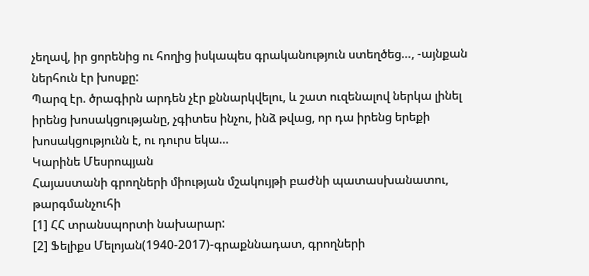չեղավ, իր ցորենից ու հողից իսկապես գրականություն ստեղծեց…, -այնքան ներհուն էր խոսքը:
Պարզ էր. ծրագիրն արդեն չէր քննարկվելու, և շատ ուզենալով ներկա լինել իրենց խոսակցությանը, չգիտես ինչու, ինձ թվաց, որ դա իրենց երեքի խոսակցությունն է, ու դուրս եկա…
Կարինե Մեսրոպյան
Հայաստանի գրողների միության մշակույթի բաժնի պատասխանատու, թարգմանչուհի
[1] ՀՀ տրանսպորտի նախարար:
[2] Ֆելիքս Մելոյան(1940-2017)-գրաքննադատ, գրողների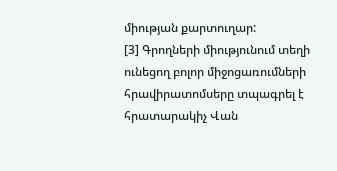միության քարտուղար:
[3] Գրողների միությունում տեղի ունեցող բոլոր միջոցառումների հրավիրատոմսերը տպագրել է հրատարակիչ Վան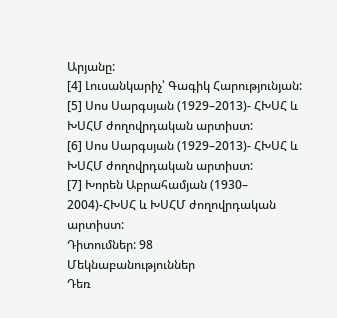Արյանը:
[4] Լուսանկարիչ՝ Գագիկ Հարությունյան:
[5] Սոս Սարգսյան (1929–2013)- ՀԽՍՀ և ԽՍՀՄ ժողովրդական արտիստ:
[6] Սոս Սարգսյան (1929–2013)- ՀԽՍՀ և ԽՍՀՄ ժողովրդական արտիստ:
[7] Խորեն Աբրահամյան (1930– 2004)-ՀԽՍՀ և ԽՍՀՄ ժողովրդական արտիստ:
Դիտումներ: 98
Մեկնաբանություններ
Դեռ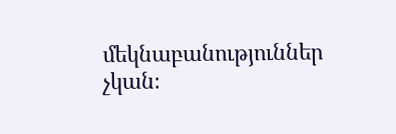մեկնաբանություններ չկան։